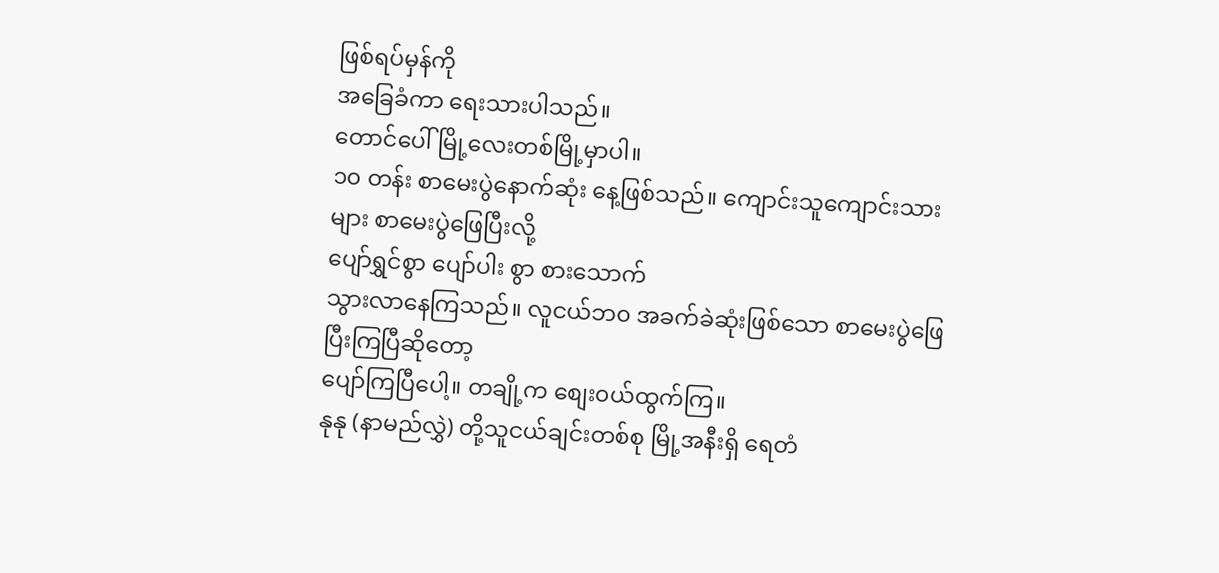ဖြစ်ရပ်မှန်ကို
အခြေခံကာ ရေးသားပါသည်။
တောင်ပေါ်မြို့လေးတစ်မြို့မှာပါ။
၁၀ တန်း စာမေးပွဲနောက်ဆုံး နေ့ဖြစ်သည်။ ကျောင်းသူကျောင်းသားများ စာမေးပွဲဖြေပြီးလို့
ပျော်ရွှင်စွာ ပျော်ပါး စွာ စားသောက်
သွားလာနေကြသည်။ လူငယ်ဘ၀ အခက်ခဲဆုံးဖြစ်သော စာမေးပွဲဖြေပြီးကြပြီဆိုတော့
ပျော်ကြပြီပေါ့။ တချို့က စျေး၀ယ်ထွက်ကြ။
နုနု (နာမည်လွှဲ) တို့သူငယ်ချင်းတစ်စု မြို့အနီးရှိ ရေတံ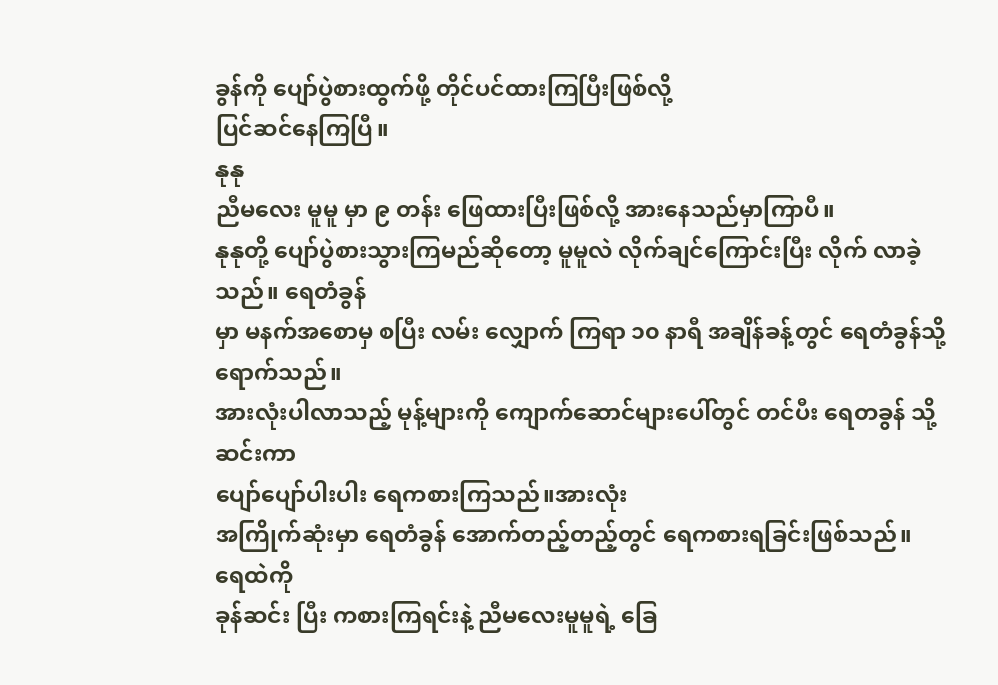ခွန်ကို ပျော်ပွဲစားထွက်ဖို့ တိုင်ပင်ထားကြပြီးဖြစ်လို့
ပြင်ဆင်နေကြပြီ။
နုနု
ညီမလေး မူမူ မှာ ၉ တန်း ဖြေထားပြီးဖြစ်လို့ အားနေသည်မှာကြာပီ။
နုနုတို့ ပျော်ပွဲစားသွားကြမည်ဆိုတော့ မူမူလဲ လိုက်ချင်ကြောင်းပြီး လိုက် လာခဲ့သည်။ ရေတံခွန်
မှာ မနက်အစောမှ စပြီး လမ်း လျှောက် ကြရာ ၁၀ နာရီ အချိန်ခန့်တွင် ရေတံခွန်သို့ ရောက်သည်။
အားလုံးပါလာသည့် မုန့်များကို ကျောက်ဆောင်များပေါ်တွင် တင်ပီး ရေတခွန် သို့ ဆင်းကာ
ပျော်ပျော်ပါးပါး ရေကစားကြသည်။အားလုံး
အကြိုက်ဆုံးမှာ ရေတံခွန် အောက်တည့်တည့်တွင် ရေကစားရခြင်းဖြစ်သည်။
ရေထဲကို
ခုန်ဆင်း ပြီး ကစားကြရင်းနဲ့ ညီမလေးမူမူရဲ့ ခြေ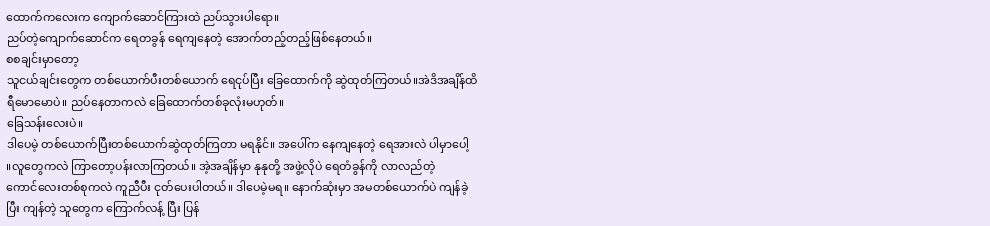ထောက်ကလေးက ကျောက်ဆောင်ကြားထဲ ညပ်သွားပါရော။
ညပ်တဲ့ကျောက်ဆောင်က ရေတခွန် ရေကျနေတဲ့ အောက်တည့်တည့်ဖြစ်နေတယ်။
စစချင်းမှာတော့
သူငယ်ချင်းတွေက တစ်ယောက်ပီးတစ်ယောက် ရေငုပ်ပြီး ခြေထောက်ကို ဆွဲထုတ်ကြတယ်။အဲဒိအချိန်ထိ
ရီမောမောပဲ။ ညပ်နေတာကလဲ ခြေထောက်တစ်ခုလုံးမဟုတ်။
ခြေသန်းလေးပဲ။
ဒါပေမဲ့ တစ်ယောက်ပြီးတစ်ယောက်ဆွဲထုတ်ကြတာ မရနိုင်။ အပေါ်က နေကျနေတဲ့ ရေအားလဲ ပါမှာပေါ့
။လူတွေကလဲ ကြာတော့ပန်းလာကြတယ်။ အဲ့အချိန်မှာ နုနုတို့ အဖွဲ့လိုပဲ ရေတံခွန်ကို လာလည်တဲ့
ကောင်လေးတစ်စုကလဲ ကူညီပီး ငုတ်ပေးပါတယ်။ ဒါပေမဲ့မရ။ နောက်ဆုံးမှာ အမတစ်ယောက်ပဲ ကျန်ခဲ့
ပြီး ကျန်တဲ့ သူတွေက ကြောက်လန့် ပြီး ပြန်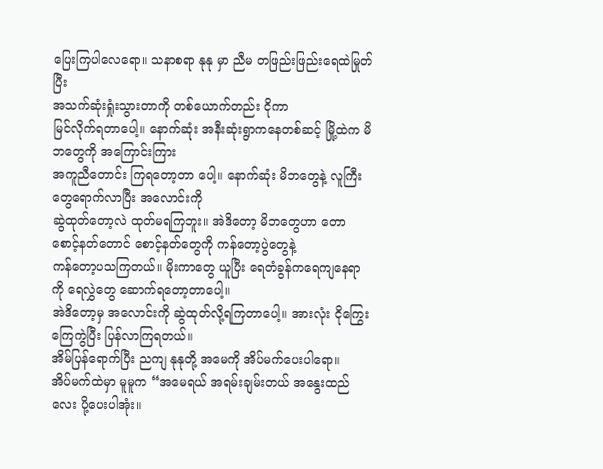ပြေးကြပါလေရော။ သနာစရာ နုနု မှာ ညီမ တဖြည်းဖြည်းရေထဲမြုတ်ပြီး
အသက်ဆုံးရှုံးသွားတာကို တစ်ယောက်တည်း ငိုကာ
မြင်လိုက်ရတာပေါ့။ နောက်ဆုံး အနီးဆုံးရွာကနေတစ်ဆင့် မြို့ထဲက မိဘတွေကို အကြောင်းကြား
အကူညီတောင်း ကြရတော့တာ ပေါ့။ နောက်ဆုံး မိဘတွေနဲ့ လူကြီးတွေရောက်လာပြီး အလောင်းကို
ဆွဲထုတ်တော့လဲ ထုတ်မရကြဘူး။ အဲဒိတော့ မိဘတွေဟာ တောစောင့်နတ်တောင် စောင့်နတ်တွေကို ကန်တော့ပွဲတွေနဲ့
ကန်တော့ပသကြတယ်။ မိုးကာတွေ ယူပြီး ရေတံခွန်ကရေကျနေရာကို ရေလွှဲတွေ ဆောက်ရတော့တာပေါ့။
အဲဒိတော့မှ အလောင်းကို ဆွဲထုတ်လို့ရကြတာပေါ့။ အားလုံး ငိုကြွေးကြေကွဲပြီး ပြန်လာကြရတယ်။
အိမ်ပြန်ရောက်ပြီး ညကျ နုနုတို့ အမေကို အိပ်မက်ပေးပါရော။
အိပ်မက်ထဲမှာ မူမူက “အမေရယ် အရမ်းချမ်းတယ် အနွေးထည်လေး ပို့ပေးပါအုံး။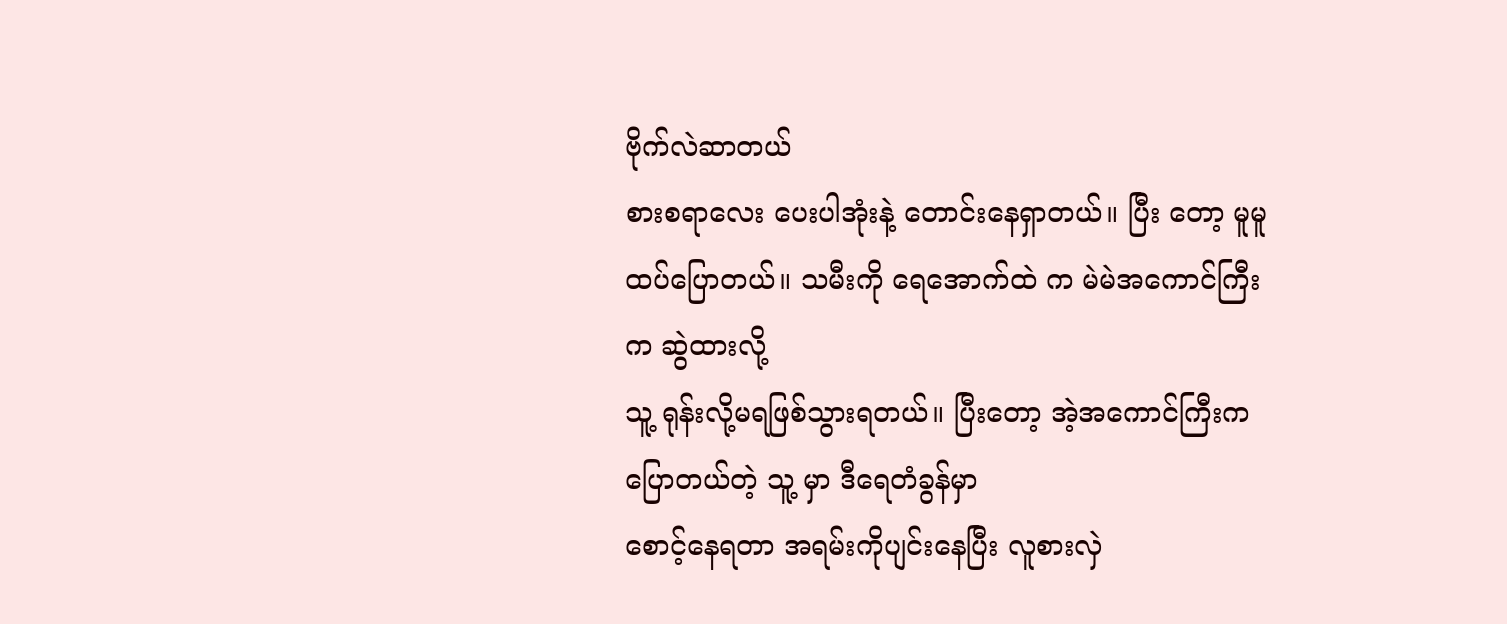ဗိုက်လဲဆာတယ်
စားစရာလေး ပေးပါအုံးနဲ့ တောင်းနေရှာတယ်။ ပြီး တော့ မူမူ ထပ်ပြောတယ်။ သမီးကို ရေအောက်ထဲ က မဲမဲအကောင်ကြီးက ဆွဲထားလို့
သူ့ ရုန်းလို့မရဖြစ်သွားရတယ်။ ပြီးတော့ အဲ့အကောင်ကြီးက ပြောတယ်တဲ့ သူ့ မှာ ဒီရေတံခွန်မှာ
စောင့်နေရတာ အရမ်းကိုပျင်းနေပြီး လူစားလှဲ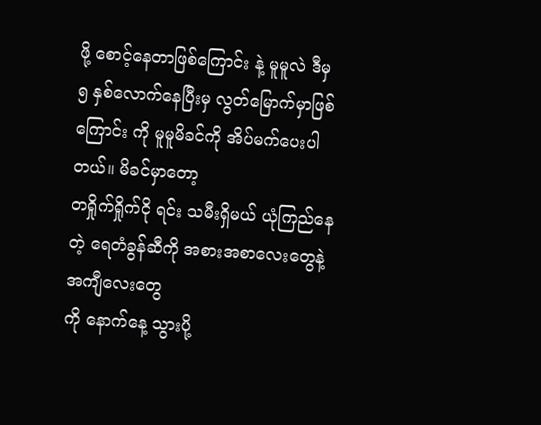ဖို့ စောင့်နေတာဖြစ်ကြောင်း နဲ့ မူမူလဲ ဒီမှ
၅ နှစ်လောက်နေပြီးမှ လွတ်မြောက်မှာဖြစ်ကြောင်း ကို မူမူမိခင်ကို အိပ်မက်ပေးပါတယ်။ မိခင်မှာတော့
တရှိုက်ရှိုက်ငို ရင်း သမီးရှိမယ် ယုံကြည်နေတဲ့ ရေတံခွန်ဆီကို အစားအစာလေးတွေနဲ့ အကျီလေးတွေ
ကို နောက်နေ့ သွားပို့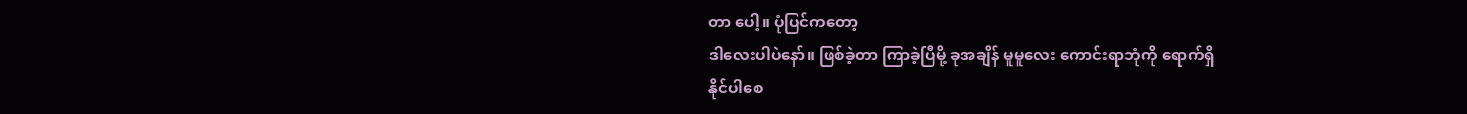တာ ပေါ့။ ပုံပြင်ကတော့
ဒါလေးပါပဲနော်။ ဖြစ်ခဲ့တာ ကြာခဲ့ပြီမို့ ခုအချိန် မူမူလေး ကောင်းရာဘုံကို ရောက်ရှိ
နိုင်ပါစေ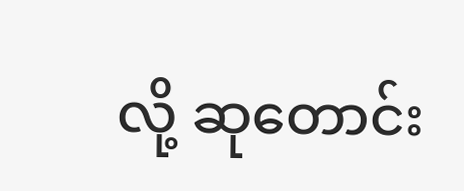လို့ ဆုတောင်း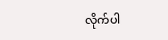လိုက်ပါ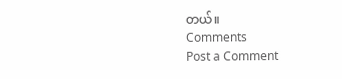တယ်။
Comments
Post a Comment